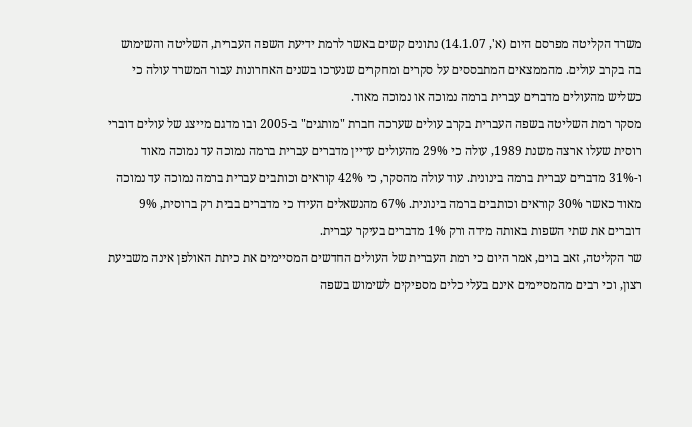משרד הקליטה מפרסם היום (א', 14.1.07) נתונים קשים באשר לרמת ידיעת השפה העברית, השליטה והשימוש בה בקרב עולים. מהממצאים המתבססים על סקרים ומחקרים שנערכו בשנים האחרונות עבור המשרד עולה כי כשליש מהעולים מדברים עברית ברמה נמוכה או נמוכה מאוד.
מסקר רמת השליטה בשפה העברית בקרב עולים שערכה חברת "מותגים" ב-2005 ובו מדגם מייצג של עולים דוברי רוסית שעלו ארצה משנת 1989, עולה כי 29% מהעולים עדיין מדברים עברית ברמה נמוכה עד נמוכה מאוד ו-31% מדברים עברית ברמה בינונית. עוד עולה מהסקר, כי 42% קוראים וכותבים עברית ברמה נמוכה עד נמוכה מאוד כאשר 30% קוראים וכותבים ברמה בינונית. 67% מהנשאלים העידו כי מדברים בבית רק ברוסית, 9% דוברים את שתי השפות באותה מידה ורק 1% מדברים בעיקר עברית.
שר הקליטה, זאב בוים, אמר היום כי רמת העברית של העולים החדשים המסיימים את כיתת האולפן אינה משביעת רצון, וכי רבים מהמסיימים אינם בעלי כלים מספיקים לשימוש בשפה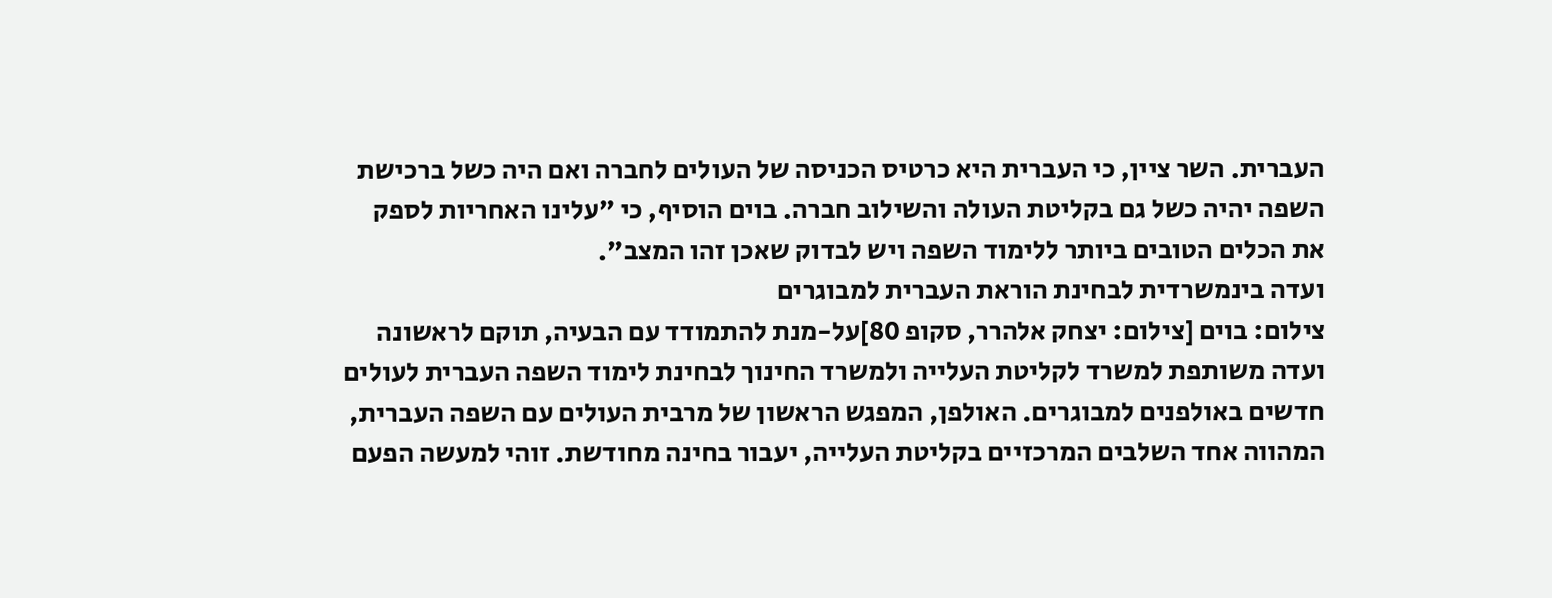העברית. השר ציין, כי העברית היא כרטיס הכניסה של העולים לחברה ואם היה כשל ברכישת השפה יהיה כשל גם בקליטת העולה והשילוב חברה. בוים הוסיף, כי "עלינו האחריות לספק את הכלים הטובים ביותר ללימוד השפה ויש לבדוק שאכן זהו המצב".
ועדה בינמשרדית לבחינת הוראת העברית למבוגרים
צילום: בוים [צילום: יצחק אלהרר, סקופ 80]על-מנת להתמודד עם הבעיה, תוקם לראשונה ועדה משותפת למשרד לקליטת העלייה ולמשרד החינוך לבחינת לימוד השפה העברית לעולים חדשים באולפנים למבוגרים. האולפן, המפגש הראשון של מרבית העולים עם השפה העברית, המהווה אחד השלבים המרכזיים בקליטת העלייה, יעבור בחינה מחודשת. זוהי למעשה הפעם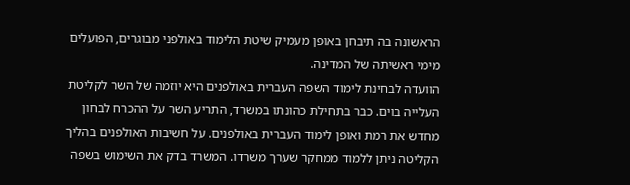הראשונה בה תיבחן באופן מעמיק שיטת הלימוד באולפני מבוגרים, הפועלים מימי ראשיתה של המדינה.
הוועדה לבחינת לימוד השפה העברית באולפנים היא יוזמה של השר לקליטת העלייה בוים. כבר בתחילת כהונתו במשרד, התריע השר על ההכרח לבחון מחדש את רמת ואופן לימוד העברית באולפנים. על חשיבות האולפנים בהליך הקליטה ניתן ללמוד ממחקר שערך משרדו. המשרד בדק את השימוש בשפה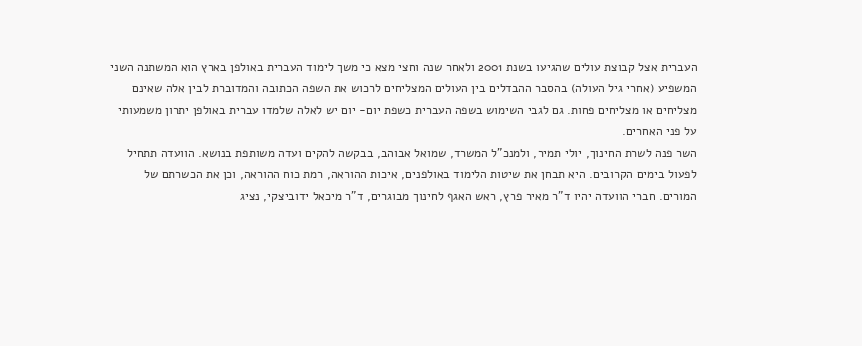העברית אצל קבוצת עולים שהגיעו בשנת 2001 ולאחר שנה וחצי מצא כי משך לימוד העברית באולפן בארץ הוא המשתנה השני המשפיע (אחרי גיל העולה) בהסבר ההבדלים בין העולים המצליחים לרכוש את השפה הכתובה והמדוברת לבין אלה שאינם מצליחים או מצליחים פחות. גם לגבי השימוש בשפה העברית כשפת יום- יום יש לאלה שלמדו עברית באולפן יתרון משמעותי על פני האחרים.
השר פנה לשרת החינוך, יולי תמיר, ולמנכ"ל המשרד, שמואל אבוהב, בבקשה להקים ועדה משותפת בנושא. הוועדה תתחיל לפעול בימים הקרובים. היא תבחן את שיטות הלימוד באולפנים, איכות ההוראה, רמת כוח ההוראה, וכן את הכשרתם של המורים. חברי הוועדה יהיו ד"ר מאיר פרץ, ראש האגף לחינוך מבוגרים, ד"ר מיכאל ידוביצקי, נציג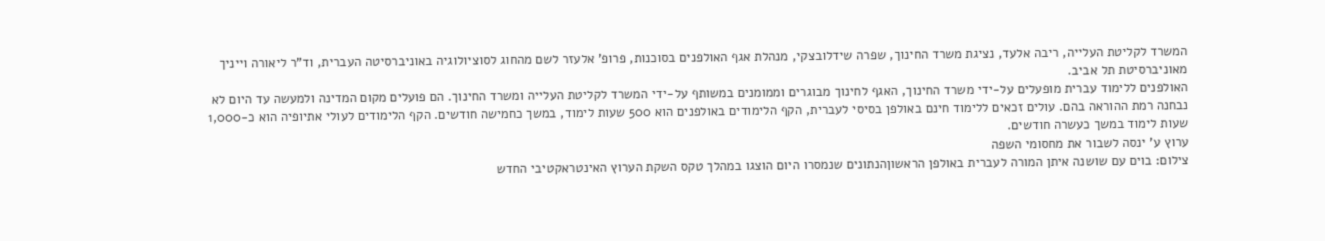המשרד לקליטת העלייה, ריבה אלעד, נציגת משרד החינוך, שפרה שידלובצקי, מנהלת אגף האולפנים בסוכנות, פרופ' אלעזר לשם מהחוג לסוציולוגיה באוניברסיטה העברית, וד"ר ליאורה וייניך מאוניברסיטת תל אביב.
האולפנים ללימוד עברית מופעלים על-ידי משרד החינוך, האגף לחינוך מבוגרים וממומנים במשותף על-ידי המשרד לקליטת העלייה ומשרד החינוך. הם פועלים מקום המדינה ולמעשה עד היום לא נבחנה רמת ההוראה בהם. עולים זכאים ללימוד חינם באולפן בסיסי לעברית, הקף הלימודים באולפנים הוא 500 שעות לימוד, במשך כחמישה חודשים. הקף הלימודים לעולי אתיופיה הוא כ-1,000 שעות לימוד במשך כעשרה חודשים.
ערוץ ע' ינסה לשבור את מחסומי השפה
צילום: בוים עם שושנה איתן המורה לעברית באולפן הראשוןהנתונים שנמסרו היום הוצגו במהלך טקס השקת הערוץ האינטראקטיבי החדש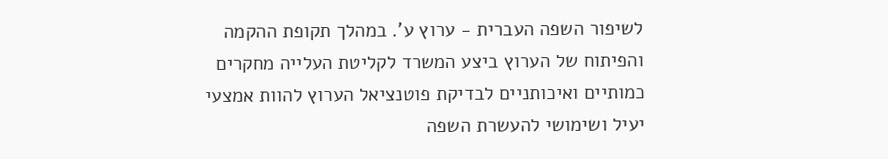לשיפור השפה העברית - ערוץ ע'. במהלך תקופת ההקמה והפיתוח של הערוץ ביצע המשרד לקליטת העלייה מחקרים כמותיים ואיכותניים לבדיקת פוטנציאל הערוץ להוות אמצעי יעיל ושימושי להעשרת השפה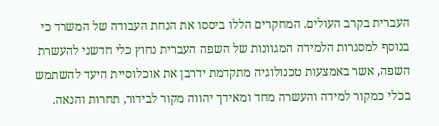העברית בקרב העולים. המחקרים הללו ביססו את הנחת העבודה של המשרד כי בנוסף למסגרות הלמידה המגוונות של השפה העברית נחוץ כלי חדשני להעשרת השפה, אשר באמצעות טכנולוגיה מתקדמת ידרבן את אוכלוסיית היעד להשתמש בכלי כמקור למידה והעשרה מחד ומאידך יהווה מקור לבידור, תחרות והנאה.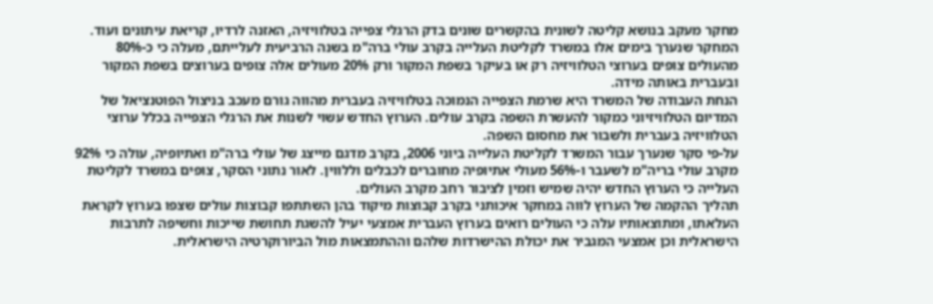מחקר מעקב בנושא קליטה לשונית בהקשרים שונים בדק הרגלי צפייה בטלוויזיה, האזנה לרדיו, קריאת עיתונים ועוד. המחקר שנערך בימים אלו במשרד לקליטת העלייה בקרב עולי ברה"מ בשנה הרביעית לעלייתם, מעלה כי כ-80% מהעולים צופים בערוצי הטלוויזיה רק או בעיקר בשפת המקור ורק 20% מעולים אלה צופים בערוצים בשפת המקור ובעברית באותה מידה.
הנחת העבודה של המשרד היא שרמת הצפייה הנמוכה בטלוויזיה בעברית מהווה גורם מעכב בניצול הפוטנציאל של המדיום הטלוויזיוני כמקור להעשרת השפה בקרב עולים. הערוץ החדש עשוי לשנות את הרגלי הצפייה בכלל ערוצי הטלוויזיה בעברית ולשבור את מחסום השפה.
על-פי סקר שנערך עבור המשרד לקליטת העלייה ביוני 2006, בקרב מדגם מייצג של עולי ברה"מ ואתיופיה, עולה כי 92% מקרב עולי בריה"מ לשעבר ו-56% מעולי אתיופיה מחוברים לכבלים וללווין. לאור נתוני הסקר, צופים במשרד לקליטת העלייה כי הערוץ החדש יהיה שמיש וזמין לציבור רחב מקרב העולים.
תהליך ההקמה של הערוץ לווה במחקר איכותני בקרב קבוצות מיקוד בהן השתתפו קבוצות עולים שצפו בערוץ לקראת העלאתו, ומתוצאותיו עלה כי העולים רואים בערוץ העברית אמצעי יעיל להשגת תחושת שייכות וחשיפה לתרבות הישראלית וכן אמצעי המגביר את יכולת ההישרדות שלהם וההתמצאות מול הביורוקרטיה הישראלית.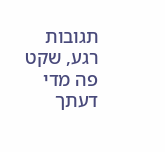תגובות
רגע, שקט פה מדי
דעתך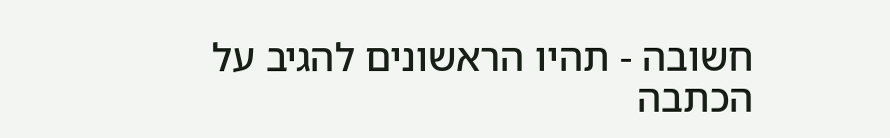חשובה - תהיו הראשונים להגיב על הכתבה